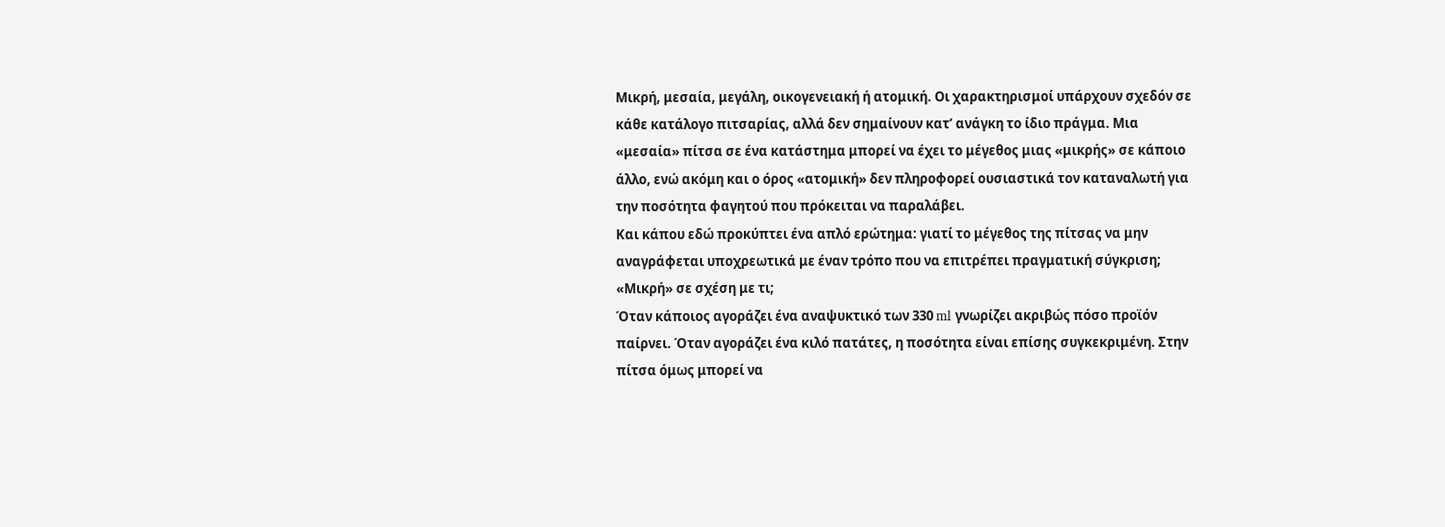Μικρή, μεσαία, μεγάλη, οικογενειακή ή ατομική. Οι χαρακτηρισμοί υπάρχουν σχεδόν σε κάθε κατάλογο πιτσαρίας, αλλά δεν σημαίνουν κατ’ ανάγκη το ίδιο πράγμα. Μια «μεσαία» πίτσα σε ένα κατάστημα μπορεί να έχει το μέγεθος μιας «μικρής» σε κάποιο άλλο, ενώ ακόμη και ο όρος «ατομική» δεν πληροφορεί ουσιαστικά τον καταναλωτή για την ποσότητα φαγητού που πρόκειται να παραλάβει.
Και κάπου εδώ προκύπτει ένα απλό ερώτημα: γιατί το μέγεθος της πίτσας να μην αναγράφεται υποχρεωτικά με έναν τρόπο που να επιτρέπει πραγματική σύγκριση;
«Μικρή» σε σχέση με τι;
Όταν κάποιος αγοράζει ένα αναψυκτικό των 330 ml γνωρίζει ακριβώς πόσο προϊόν παίρνει. Όταν αγοράζει ένα κιλό πατάτες, η ποσότητα είναι επίσης συγκεκριμένη. Στην πίτσα όμως μπορεί να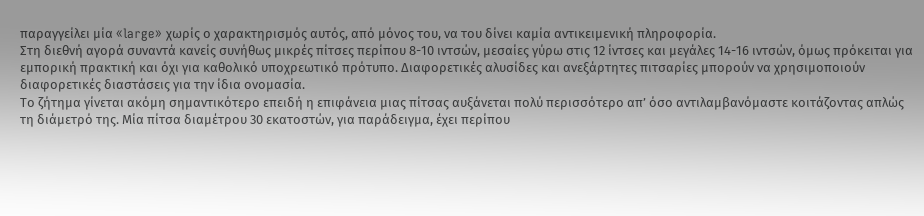παραγγείλει μία «large» χωρίς ο χαρακτηρισμός αυτός, από μόνος του, να του δίνει καμία αντικειμενική πληροφορία.
Στη διεθνή αγορά συναντά κανείς συνήθως μικρές πίτσες περίπου 8-10 ιντσών, μεσαίες γύρω στις 12 ίντσες και μεγάλες 14-16 ιντσών, όμως πρόκειται για εμπορική πρακτική και όχι για καθολικό υποχρεωτικό πρότυπο. Διαφορετικές αλυσίδες και ανεξάρτητες πιτσαρίες μπορούν να χρησιμοποιούν διαφορετικές διαστάσεις για την ίδια ονομασία.
Το ζήτημα γίνεται ακόμη σημαντικότερο επειδή η επιφάνεια μιας πίτσας αυξάνεται πολύ περισσότερο απ’ όσο αντιλαμβανόμαστε κοιτάζοντας απλώς τη διάμετρό της. Μία πίτσα διαμέτρου 30 εκατοστών, για παράδειγμα, έχει περίπου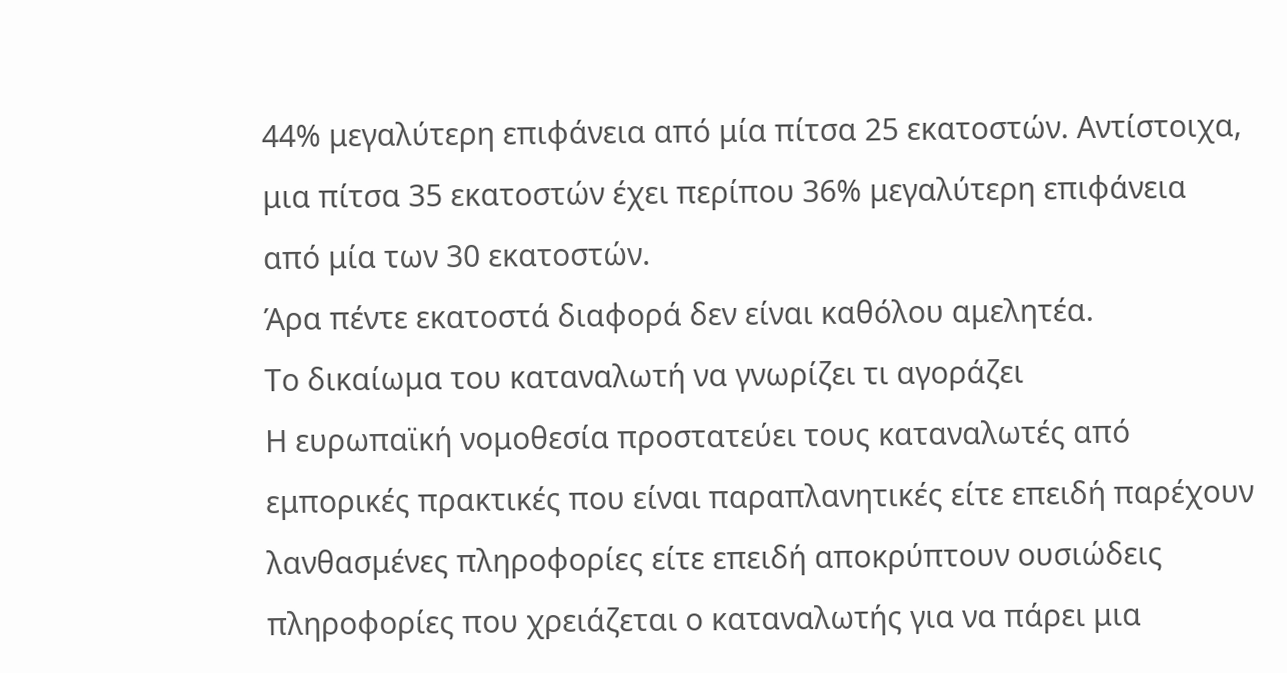44% μεγαλύτερη επιφάνεια από μία πίτσα 25 εκατοστών. Αντίστοιχα, μια πίτσα 35 εκατοστών έχει περίπου 36% μεγαλύτερη επιφάνεια από μία των 30 εκατοστών.
Άρα πέντε εκατοστά διαφορά δεν είναι καθόλου αμελητέα.
Το δικαίωμα του καταναλωτή να γνωρίζει τι αγοράζει
Η ευρωπαϊκή νομοθεσία προστατεύει τους καταναλωτές από εμπορικές πρακτικές που είναι παραπλανητικές είτε επειδή παρέχουν λανθασμένες πληροφορίες είτε επειδή αποκρύπτουν ουσιώδεις πληροφορίες που χρειάζεται ο καταναλωτής για να πάρει μια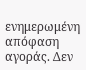ενημερωμένη απόφαση αγοράς. Δεν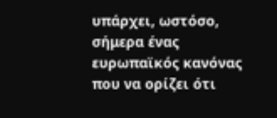υπάρχει, ωστόσο, σήμερα ένας ευρωπαϊκός κανόνας που να ορίζει ότι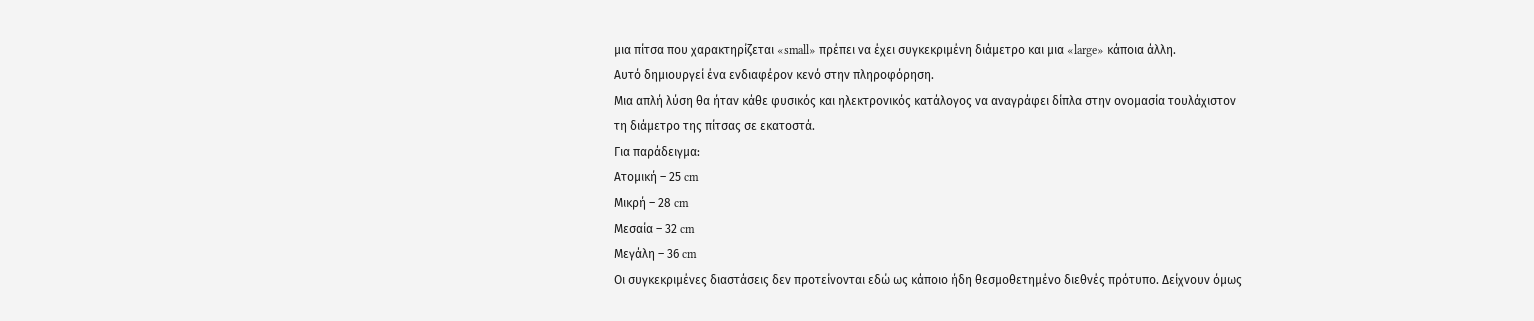μια πίτσα που χαρακτηρίζεται «small» πρέπει να έχει συγκεκριμένη διάμετρο και μια «large» κάποια άλλη.
Αυτό δημιουργεί ένα ενδιαφέρον κενό στην πληροφόρηση.
Μια απλή λύση θα ήταν κάθε φυσικός και ηλεκτρονικός κατάλογος να αναγράφει δίπλα στην ονομασία τουλάχιστον τη διάμετρο της πίτσας σε εκατοστά.
Για παράδειγμα:
Ατομική – 25 cm
Μικρή – 28 cm
Μεσαία – 32 cm
Μεγάλη – 36 cm
Οι συγκεκριμένες διαστάσεις δεν προτείνονται εδώ ως κάποιο ήδη θεσμοθετημένο διεθνές πρότυπο. Δείχνουν όμως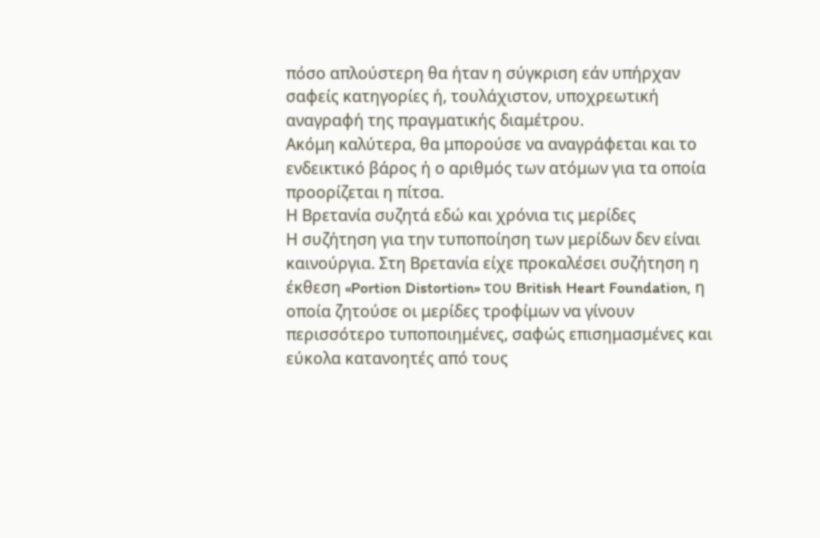πόσο απλούστερη θα ήταν η σύγκριση εάν υπήρχαν σαφείς κατηγορίες ή, τουλάχιστον, υποχρεωτική αναγραφή της πραγματικής διαμέτρου.
Ακόμη καλύτερα, θα μπορούσε να αναγράφεται και το ενδεικτικό βάρος ή ο αριθμός των ατόμων για τα οποία προορίζεται η πίτσα.
Η Βρετανία συζητά εδώ και χρόνια τις μερίδες
Η συζήτηση για την τυποποίηση των μερίδων δεν είναι καινούργια. Στη Βρετανία είχε προκαλέσει συζήτηση η έκθεση «Portion Distortion» του British Heart Foundation, η οποία ζητούσε οι μερίδες τροφίμων να γίνουν περισσότερο τυποποιημένες, σαφώς επισημασμένες και εύκολα κατανοητές από τους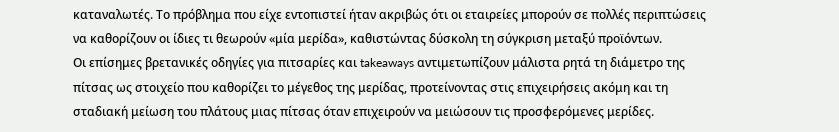καταναλωτές. Το πρόβλημα που είχε εντοπιστεί ήταν ακριβώς ότι οι εταιρείες μπορούν σε πολλές περιπτώσεις να καθορίζουν οι ίδιες τι θεωρούν «μία μερίδα», καθιστώντας δύσκολη τη σύγκριση μεταξύ προϊόντων.
Οι επίσημες βρετανικές οδηγίες για πιτσαρίες και takeaways αντιμετωπίζουν μάλιστα ρητά τη διάμετρο της πίτσας ως στοιχείο που καθορίζει το μέγεθος της μερίδας, προτείνοντας στις επιχειρήσεις ακόμη και τη σταδιακή μείωση του πλάτους μιας πίτσας όταν επιχειρούν να μειώσουν τις προσφερόμενες μερίδες.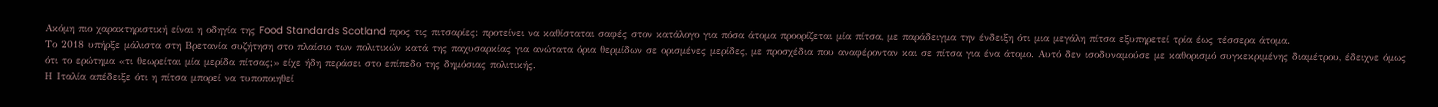Ακόμη πιο χαρακτηριστική είναι η οδηγία της Food Standards Scotland προς τις πιτσαρίες: προτείνει να καθίσταται σαφές στον κατάλογο για πόσα άτομα προορίζεται μία πίτσα, με παράδειγμα την ένδειξη ότι μια μεγάλη πίτσα εξυπηρετεί τρία έως τέσσερα άτομα.
Το 2018 υπήρξε μάλιστα στη Βρετανία συζήτηση στο πλαίσιο των πολιτικών κατά της παχυσαρκίας για ανώτατα όρια θερμίδων σε ορισμένες μερίδες, με προσχέδια που αναφέρονταν και σε πίτσα για ένα άτομο. Αυτό δεν ισοδυναμούσε με καθορισμό συγκεκριμένης διαμέτρου, έδειχνε όμως ότι το ερώτημα «τι θεωρείται μία μερίδα πίτσας;» είχε ήδη περάσει στο επίπεδο της δημόσιας πολιτικής.
Η Ιταλία απέδειξε ότι η πίτσα μπορεί να τυποποιηθεί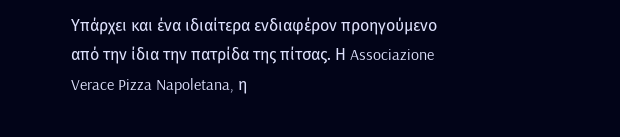Υπάρχει και ένα ιδιαίτερα ενδιαφέρον προηγούμενο από την ίδια την πατρίδα της πίτσας. Η Associazione Verace Pizza Napoletana, η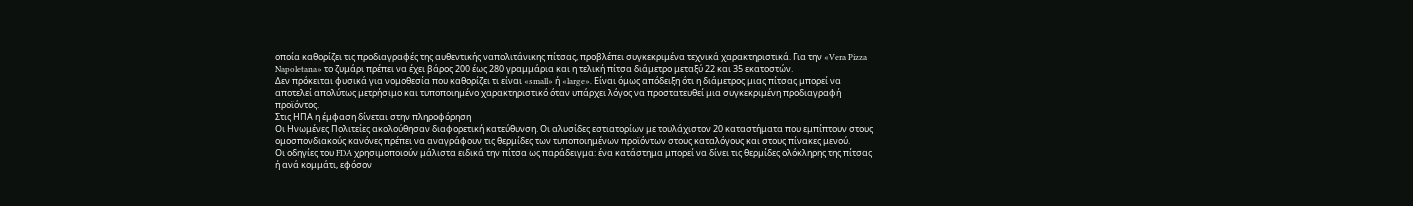οποία καθορίζει τις προδιαγραφές της αυθεντικής ναπολιτάνικης πίτσας, προβλέπει συγκεκριμένα τεχνικά χαρακτηριστικά. Για την «Vera Pizza Napoletana» το ζυμάρι πρέπει να έχει βάρος 200 έως 280 γραμμάρια και η τελική πίτσα διάμετρο μεταξύ 22 και 35 εκατοστών.
Δεν πρόκειται φυσικά για νομοθεσία που καθορίζει τι είναι «small» ή «large». Είναι όμως απόδειξη ότι η διάμετρος μιας πίτσας μπορεί να αποτελεί απολύτως μετρήσιμο και τυποποιημένο χαρακτηριστικό όταν υπάρχει λόγος να προστατευθεί μια συγκεκριμένη προδιαγραφή προϊόντος.
Στις ΗΠΑ η έμφαση δίνεται στην πληροφόρηση
Οι Ηνωμένες Πολιτείες ακολούθησαν διαφορετική κατεύθυνση. Οι αλυσίδες εστιατορίων με τουλάχιστον 20 καταστήματα που εμπίπτουν στους ομοσπονδιακούς κανόνες πρέπει να αναγράφουν τις θερμίδες των τυποποιημένων προϊόντων στους καταλόγους και στους πίνακες μενού.
Οι οδηγίες του FDA χρησιμοποιούν μάλιστα ειδικά την πίτσα ως παράδειγμα: ένα κατάστημα μπορεί να δίνει τις θερμίδες ολόκληρης της πίτσας ή ανά κομμάτι, εφόσον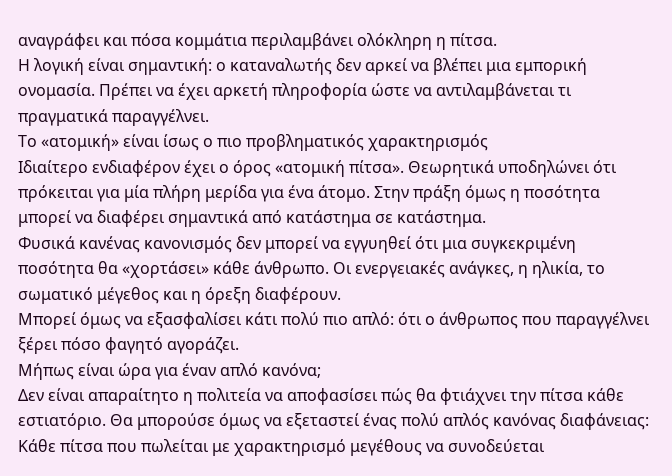αναγράφει και πόσα κομμάτια περιλαμβάνει ολόκληρη η πίτσα.
Η λογική είναι σημαντική: ο καταναλωτής δεν αρκεί να βλέπει μια εμπορική ονομασία. Πρέπει να έχει αρκετή πληροφορία ώστε να αντιλαμβάνεται τι πραγματικά παραγγέλνει.
Το «ατομική» είναι ίσως ο πιο προβληματικός χαρακτηρισμός
Ιδιαίτερο ενδιαφέρον έχει ο όρος «ατομική πίτσα». Θεωρητικά υποδηλώνει ότι πρόκειται για μία πλήρη μερίδα για ένα άτομο. Στην πράξη όμως η ποσότητα μπορεί να διαφέρει σημαντικά από κατάστημα σε κατάστημα.
Φυσικά κανένας κανονισμός δεν μπορεί να εγγυηθεί ότι μια συγκεκριμένη ποσότητα θα «χορτάσει» κάθε άνθρωπο. Οι ενεργειακές ανάγκες, η ηλικία, το σωματικό μέγεθος και η όρεξη διαφέρουν.
Μπορεί όμως να εξασφαλίσει κάτι πολύ πιο απλό: ότι ο άνθρωπος που παραγγέλνει ξέρει πόσο φαγητό αγοράζει.
Μήπως είναι ώρα για έναν απλό κανόνα;
Δεν είναι απαραίτητο η πολιτεία να αποφασίσει πώς θα φτιάχνει την πίτσα κάθε εστιατόριο. Θα μπορούσε όμως να εξεταστεί ένας πολύ απλός κανόνας διαφάνειας:
Κάθε πίτσα που πωλείται με χαρακτηρισμό μεγέθους να συνοδεύεται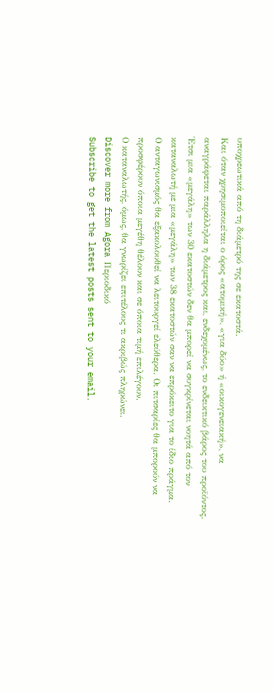υποχρεωτικά από τη διάμετρό της σε εκατοστά.
Και όταν χρησιμοποιείται ο όρος «ατομική», «για δύο» ή «οικογενειακή», να αναγράφεται παράλληλα η διάμετρος και, ενδεχομένως, το ενδεικτικό βάρος του προϊόντος. Έτσι μια «μεγάλη» των 30 εκατοστών δεν θα μπορεί να συγκρίνεται νοητά από τον καταναλωτή με μια «μεγάλη» των 38 εκατοστών σαν να επρόκειτο για το ίδιο πράγμα.
Ο ανταγωνισμός θα εξακολουθεί να λειτουργεί ελεύθερα. Οι πιτσαρίες θα μπορούν να προσφέρουν όποια μεγέθη θέλουν και σε όποια τιμή επιλέγουν.
Ο καταναλωτής, όμως, θα γνωρίζει επιτέλους τι ακριβώς πληρώνει.
Discover more from Agora Περιοδικό
Subscribe to get the latest posts sent to your email.